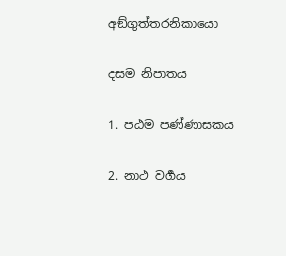අඞ්ගුත්තරනිකායො

දසම නිපාතය

1. පඨම පණ්ණාසකය

2. නාථ වර්‍ගය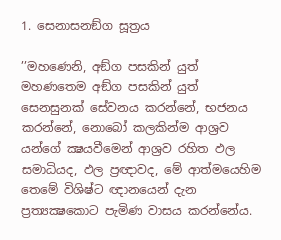1. සෙනාසනඞ්ග සූත්‍රය

’’මහණෙනි, අඞ්ග පසකින් යුත් මහණතෙම අඞ්ග පසකින් යුත් සෙනසුනක් සේවනය කරන්නේ, භජනය කරන්නේ, නොබෝ කලකින්ම ආශ්‍රව යන්ගේ ක්‍ෂයවීමෙන් ආශ්‍රව රහිත ඵල සමාධියද, ඵල ප්‍රඥාවද, මේ ආත්මයෙහිම තෙමේ විශිෂ්ට ඥානයෙන් දැන ප්‍රත්‍යක්‍ෂකොට පැමිණ වාසය කරන්නේය.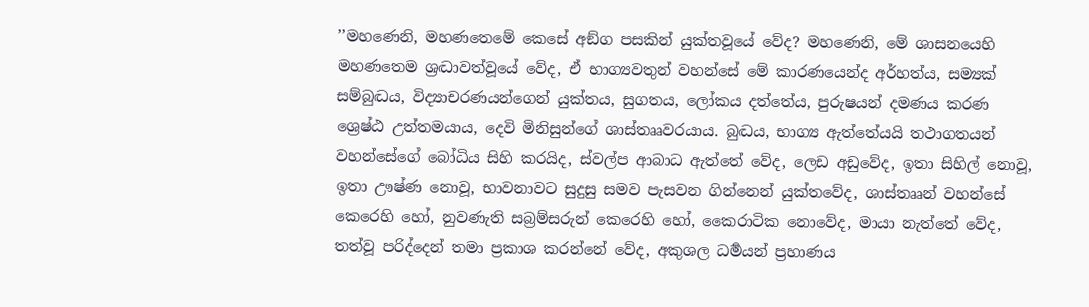’’මහණෙනි, මහණතෙමේ කෙසේ අඞ්ග පසකින් යුක්තවූයේ වේද? මහණෙනි, මේ ශාසනයෙහි මහණතෙම ශ්‍රද්‍ධාවත්වූයේ වේද, ඒ භාග්‍යවතුන් වහන්සේ මේ කාරණයෙන්ද අර්හත්ය, සම්‍යක් සම්බුද්‍ධය, විද්‍යාචරණයන්ගෙන් යුක්තය, සුගතය, ලෝකය දත්තේය, පුරුෂයන් දමණය කරණ ශ්‍රෙෂ්ඨ උත්තමයාය, දෙවි මිනිසුන්ගේ ශාස්තෲවරයාය. බුද්‍ධය, භාග්‍ය ඇත්තේයයි තථාගතයන් වහන්සේගේ බෝධිය සිහි කරයිද, ස්වල්ප ආබාධ ඇත්තේ වේද, ලෙඩ අඩුවේද, ඉතා සිහිල් නොවූ, ඉතා ඌෂ්ණ නොවූ, භාවනාවට සුදුසු සමව පැසවන ගින්නෙන් යුක්තවේද, ශාස්තෲන් වහන්සේ කෙරෙහි හෝ, නුවණැති සබ්‍රම්සරුන් කෙරෙහි හෝ, කෛරාටික නොවේද, මායා නැත්තේ වේද, තත්වූ පරිද්දෙන් තමා ප්‍රකාශ කරන්නේ වේද, අකුශල ධර්‍මයන් ප්‍රහාණය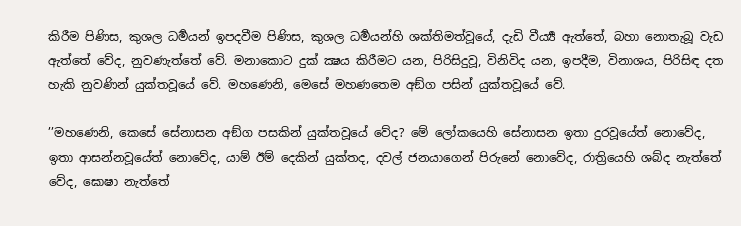කිරීම පිණිස, කුශල ධර්‍මයන් ඉපදවීම පිණිස, කුශල ධර්‍මයන්හි ශක්තිමත්වූයේ, දැඩි වීර්‍ය්‍ය ඇත්තේ, බහා නොතැබූ වැඩ ඇත්තේ වේද, නුවණැත්තේ වේ. මනාකොට දුක් ක්‍ෂය කිරීමට යන, පිරිසිදුවූ, විනිවිද යන, ඉපදීම, විනාශය, පිරිසිඳ දත හැකි නුවණින් යුක්තවූයේ වේ. මහණෙනි, මෙසේ මහණතෙම අඞ්ග පසින් යුක්තවූයේ වේ.

’’මහණෙනි, කෙසේ සේනාසන අඞ්ග පසකින් යුක්තවූයේ වේද? මේ ලෝකයෙහි සේනාසන ඉතා දුරවූයේත් නොවේද, ඉතා ආසන්නවූයේත් නොවේද, යාම් ඊම් දෙකින් යුක්තද, දවල් ජනයාගෙන් පිරුනේ නොවේද, රාත්‍රියෙහි ශබ්ද නැත්තේ වේද, ඝොෂා නැත්තේ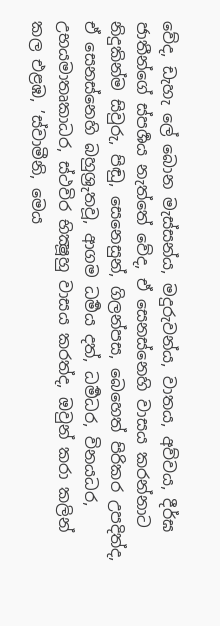වේද, ඩැහැ ලේ බොන මැස්සන්ය, මදුරුවන්ය, වාතය, අව්වය, දීර්ඝ ජාතීන්ගේ ස්පර්‍ශය නැත්තේ වේද, ඒ සෙනස්නෙහි වාසය කරන්නාට නිදුකින්ම සිවුරු, පිඬු, සෙනෙසුන්, ගිලන්පස, බෙහෙත් පිරිකර උපදිත්ද, ඒ සෙනස්නෙහි බහුශ්‍රුතවූ, ආගම ධර්‍මය දත්, ධර්‍මධර, විනයධර, උභයමාතෘකාධර, ස්ථවිර භික්‍ෂූහු වාසය කරත්ද, ඔවුන් කරා කලින් කල එළඹ, ’ස්වාමීනි, මෙය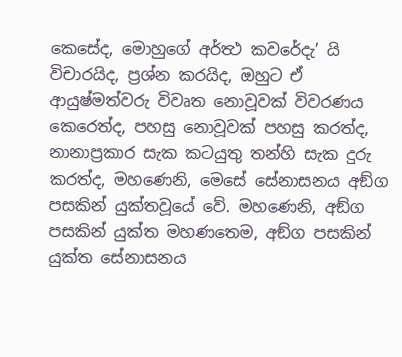කෙසේද, මොහුගේ අර්ත්‍ථ කවරේදැ’ යි විචාරයිද, ප්‍රශ්න කරයිද, ඔහුට ඒ ආයුෂ්මත්වරු විවෘත නොවූවක් විවරණය කෙරෙත්ද, පහසු නොවූවක් පහසු කරත්ද, නානාප්‍රකාර සැක කටයුතු තන්හි සැක දුරු කරත්ද, මහණෙනි, මෙසේ සේනාසනය අඞ්ග පසකින් යුක්තවූයේ වේ. මහණෙනි, අඞ්ග පසකින් යුක්ත මහණතෙම, අඞ්ග පසකින් යුක්ත සේනාසනය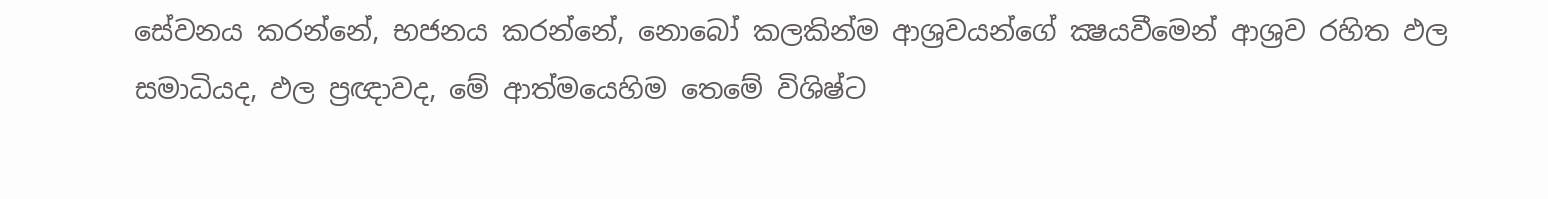සේවනය කරන්නේ, භජනය කරන්නේ, නොබෝ කලකින්ම ආශ්‍රවයන්ගේ ක්‍ෂයවීමෙන් ආශ්‍රව රහිත ඵල සමාධියද, ඵල ප්‍රඥාවද, මේ ආත්මයෙහිම තෙමේ විශිෂ්ට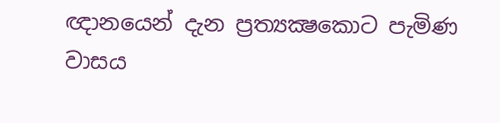ඥානයෙන් දැන ප්‍රත්‍යක්‍ෂකොට පැමිණ වාසය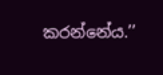කරන්නේය.’’